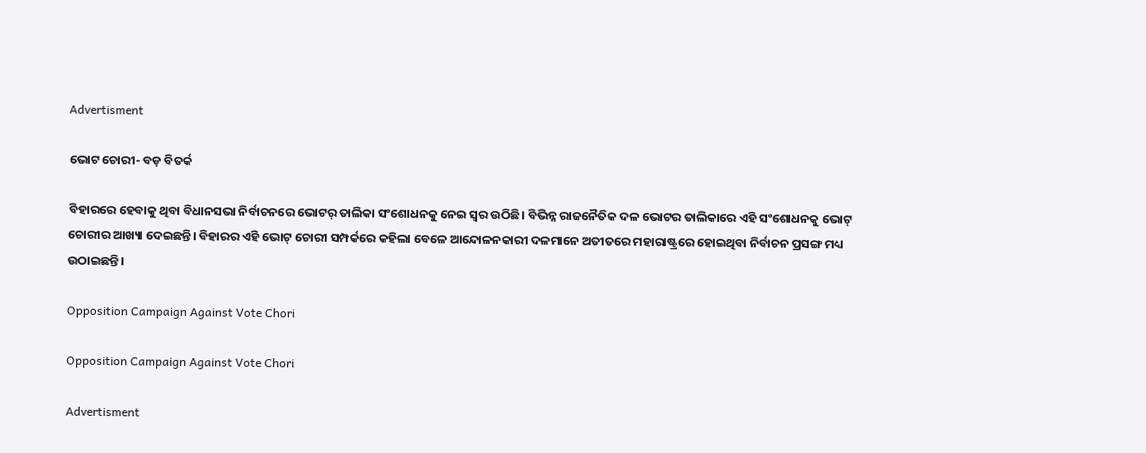Advertisment

ଭୋଟ ଚୋରୀ- ବଡ଼ ବିତର୍କ

ବିହାରରେ ହେବାକୁ ଥିବା ବିଧାନସଭା ନିର୍ବାଚନରେ ଭୋଟର୍‍ ତାଲିକା ସଂଶୋଧନକୁ ନେଇ ସ୍ୱର ଉଠିଛି। ବିଭିନ୍ନ ରାଜନୈତିକ ଦଳ ଭୋଟର ତାଲିକାରେ ଏହି ସଂଶୋଧନକୁ ଭୋଟ୍‍ ଚୋରୀର ଆଖ୍ୟା ଦେଇଛନ୍ତି। ବିହାରର ଏହି ଭୋଟ୍‍ ଚୋରୀ ସମ୍ପର୍କରେ କହିଲା ବେଳେ ଆନ୍ଦୋଳନକାରୀ ଦଳମାନେ ଅତୀତରେ ମହାରାଷ୍ଟ୍ରରେ ହୋଇଥିବା ନିର୍ବାଚନ ପ୍ରସଙ୍ଗ ମଧ୍ୟ ଉଠାଇଛନ୍ତି।

Opposition Campaign Against Vote Chori

Opposition Campaign Against Vote Chori

Advertisment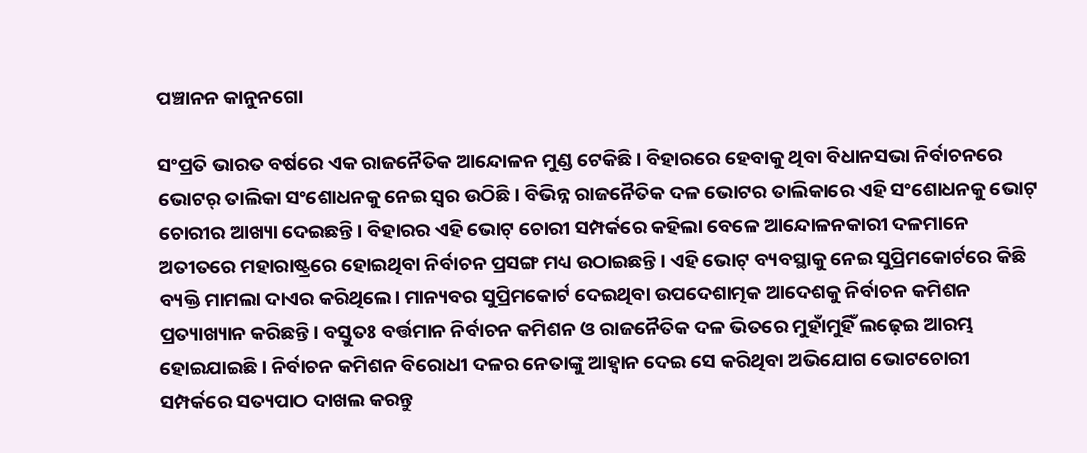ପଞ୍ଚାନନ କାନୁନଗୋ

ସଂପ୍ରତି ଭାରତ ବର୍ଷରେ ଏକ ରାଜନୈତିକ ଆନ୍ଦୋଳନ ମୁଣ୍ଡ ଟେକିଛି। ବିହାରରେ ହେବାକୁ ଥିବା ବିଧାନସଭା ନିର୍ବାଚନରେ ଭୋଟର୍‍ ତାଲିକା ସଂଶୋଧନକୁ ନେଇ ସ୍ୱର ଉଠିଛି। ବିଭିନ୍ନ ରାଜନୈତିକ ଦଳ ଭୋଟର ତାଲିକାରେ ଏହି ସଂଶୋଧନକୁ ଭୋଟ୍‍ ଚୋରୀର ଆଖ୍ୟା ଦେଇଛନ୍ତି। ବିହାରର ଏହି ଭୋଟ୍‍ ଚୋରୀ ସମ୍ପର୍କରେ କହିଲା ବେଳେ ଆନ୍ଦୋଳନକାରୀ ଦଳମାନେ ଅତୀତରେ ମହାରାଷ୍ଟ୍ରରେ ହୋଇଥିବା ନିର୍ବାଚନ ପ୍ରସଙ୍ଗ ମଧ୍ୟ ଉଠାଇଛନ୍ତି। ଏହି ଭୋଟ୍‍ ବ୍ୟବସ୍ଥାକୁ ନେଇ ସୁପ୍ରିମକୋର୍ଟରେ କିଛି ବ୍ୟକ୍ତି ମାମଲା ଦାଏର କରିଥିଲେ। ମାନ୍ୟବର ସୁପ୍ରିମକୋର୍ଟ ଦେଇଥିବା ଉପଦେଶାତ୍ମକ ଆଦେଶକୁ ନିର୍ବାଚନ କମିଶନ ପ୍ରତ୍ୟାଖ୍ୟାନ କରିଛନ୍ତି। ବସ୍ତୁତଃ ବର୍ତ୍ତମାନ ନିର୍ବାଚନ କମିଶନ ଓ ରାଜନୈତିକ ଦଳ ଭିତରେ ମୁହାଁମୁହିଁ ଲଢ଼େଇ ଆରମ୍ଭ ହୋଇଯାଇଛି। ନିର୍ବାଚନ କମିଶନ ବିରୋଧୀ ଦଳର ନେତାଙ୍କୁ ଆହ୍ୱାନ ଦେଇ ସେ କରିଥିବା ଅଭିଯୋଗ ଭୋଟଚୋରୀ ସମ୍ପର୍କରେ ସତ୍ୟପାଠ ଦାଖଲ କରନ୍ତୁ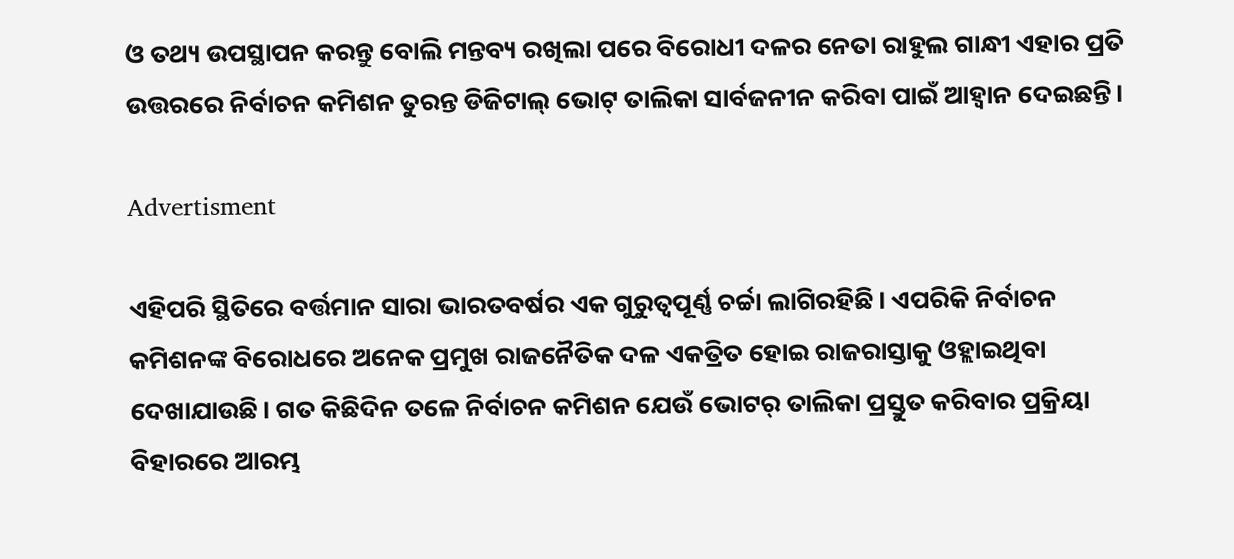ଓ ତଥ୍ୟ ଉପସ୍ଥାପନ କରନ୍ତୁ ବୋଲି ମନ୍ତବ୍ୟ ରଖିଲା ପରେ ବିରୋଧୀ ଦଳର ନେତା ରାହୁଲ ଗାନ୍ଧୀ ଏହାର ପ୍ରତି ଉତ୍ତରରେ ନିର୍ବାଚନ କମିଶନ ତୁରନ୍ତ ଡିଜିଟାଲ୍‍ ଭୋଟ୍‍ ତାଲିକା ସାର୍ବଜନୀନ କରିବା ପାଇଁ ଆହ୍ୱାନ ଦେଇଛନ୍ତି।

Advertisment

ଏହିପରି ସ୍ଥିତିରେ ବର୍ତ୍ତମାନ ସାରା ଭାରତବର୍ଷର ଏକ ଗୁରୁତ୍ୱପୂର୍ଣ୍ଣ ଚର୍ଚ୍ଚା ଲାଗିରହିଛି। ଏପରିକି ନିର୍ବାଚନ କମିଶନଙ୍କ ବିରୋଧରେ ଅନେକ ପ୍ରମୁଖ ରାଜନୈତିକ ଦଳ ଏକତ୍ରିତ ହୋଇ ରାଜରାସ୍ତାକୁ ଓହ୍ଲାଇଥିବା ଦେଖାଯାଉଛି। ଗତ କିଛିଦିନ ତଳେ ନିର୍ବାଚନ କମିଶନ ଯେଉଁ ଭୋଟର୍‍ ତାଲିକା ପ୍ରସ୍ତୁତ କରିବାର ପ୍ରକ୍ରିୟା ବିହାରରେ ଆରମ୍ଭ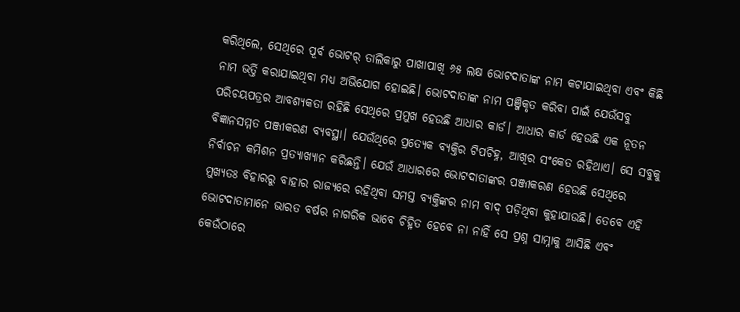କରିଥିଲେ, ସେଥିରେ ପୂର୍ବ ଭୋଟର୍‍ ତାଲିକାରୁ ପାଖାପାଖି ୬୫ ଲକ୍ଷ ଭୋଟଦାତାଙ୍କ ନାମ କଟାଯାଇଥିବା ଏବଂ କିଛି ନାମ ଭର୍ତ୍ତି କରାଯାଇଥିବା ମଧ୍ୟ ଅଭିଯୋଗ ହୋଇଛି। ଭୋଟଦାତାଙ୍କ ନାମ ପଞ୍ଜିକୃତ କରିବା ପାଇଁ ଯେଉଁସବୁ ପରିଚୟପତ୍ରର ଆବଶ୍ୟକତା ରହିଛି ସେଥିରେ ପ୍ରମୁଖ ହେଉଛି ଆଧାର କାର୍ଡ। ଆଧାର କାର୍ଡ ହେଉଛି ଏକ ନୂତନ ବିଜ୍ଞାନସମ୍ମତ ପଞ୍ଜୀକରଣ ବ୍ୟବସ୍ଥା। ଯେଉଁଥିରେ ପ୍ରତ୍ୟେକ ବ୍ୟକ୍ତିର ଟିପଚିହ୍ନ, ଆଖିର ସଂକେତ ରହିଥାଏ। ସେ ସବୁକୁ ନିର୍ବାଚନ କମିଶନ ପ୍ରତ୍ୟାଖ୍ୟାନ କରିଛନ୍ତି। ଯେଉଁ ଆଧାରରେ ଭୋଟଦାତାଙ୍କର ପଞ୍ଜୀକରଣ ହେଉଛି ସେଥିରେ ମୁଖ୍ୟତଃ ବିହାରରୁ ବାହାର ରାଜ୍ୟରେ ରହିଥିବା ସମସ୍ତ ବ୍ୟକ୍ତିଙ୍କର ନାମ ବାଦ୍‍ ପଡ଼ିଥିବା କୁହାଯାଉଛି। ତେବେ ଏହି ଭୋଟଦାତାମାନେ ଭାରତ ବର୍ଷର ନାଗରିକ ଭାବେ ଚିହ୍ନିତ ହେବେ ନା ନାହିଁ ସେ ପ୍ରଶ୍ନ ସାମ୍ନାକୁ ଆସିଛି ଏବଂ କେଉଁଠାରେ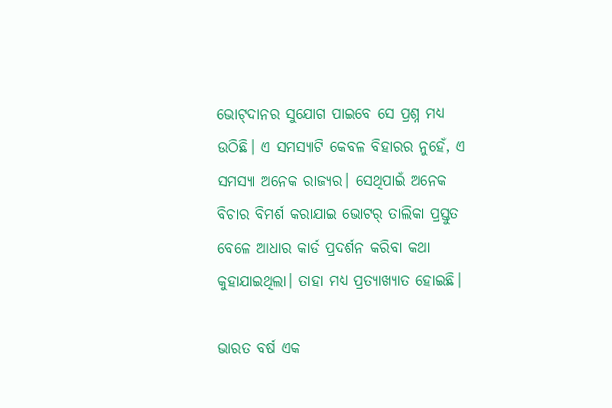ଭୋଟ୍‍ଦାନର ସୁଯୋଗ ପାଇବେ ସେ ପ୍ରଶ୍ନ ମଧ୍ୟ ଉଠିଛି। ଏ ସମସ୍ୟାଟି କେବଳ ବିହାରର ନୁହେଁ, ଏ ସମସ୍ୟା ଅନେକ ରାଜ୍ୟର। ସେଥିପାଇଁ ଅନେକ ବିଚାର ବିମର୍ଶ କରାଯାଇ ଭୋଟର୍‍ ତାଲିକା ପ୍ରସ୍ତୁତ ବେଳେ ଆଧାର କାର୍ଡ ପ୍ରଦର୍ଶନ କରିବା କଥା କୁହାଯାଇଥିଲା। ତାହା ମଧ୍ୟ ପ୍ରତ୍ୟାଖ୍ୟାତ ହୋଇଛି।

ଭାରତ ବର୍ଷ ଏକ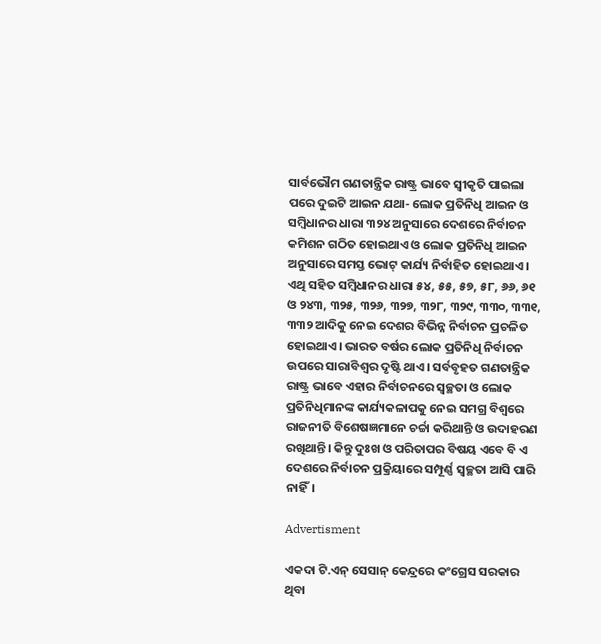ସାର୍ବଭୌମ ଗଣତାନ୍ତ୍ରିକ ରାଷ୍ଟ୍ର ଭାବେ ସ୍ୱୀକୃତି ପାଇଲା ପରେ ଦୁଇଟି ଆଇନ ଯଥା- ଲୋକ ପ୍ରତିନିଧି ଆଇନ ଓ ସମ୍ବିଧାନର ଧାରା ୩୨୪ ଅନୁସାରେ ଦେଶରେ ନିର୍ବାଚନ କମିଶନ ଗଠିତ ହୋଇଥାଏ ଓ ଲୋକ ପ୍ରତିନିଧି ଆଇନ ଅନୁସାରେ ସମସ୍ତ ଭୋଟ୍‍ କାର୍ଯ୍ୟ ନିର୍ବାହିତ ହୋଇଥାଏ। ଏଥି ସହିତ ସମ୍ବିଧାନର ଧାରା ୫୪, ୫୫, ୫୭, ୫୮, ୬୬, ୬୧ ଓ ୨୪୩, ୩୨୫, ୩୨୬, ୩୨୭, ୩୨୮, ୩୨୯, ୩୩୦, ୩୩୧, ୩୩୨ ଆଦିକୁ ନେଇ ଦେଶର ବିଭିନ୍ନ ନିର୍ବାଚନ ପ୍ରଚଳିତ ହୋଇଥାଏ। ଭାରତ ବର୍ଷର ଲୋକ ପ୍ରତିନିଧି ନିର୍ବାଚନ ଉପରେ ସାରାବିଶ୍ୱର ଦୃଷ୍ଟି ଥାଏ। ସର୍ବବୃହତ ଗଣତାନ୍ତ୍ରିକ ରାଷ୍ଟ୍ର ଭାବେ ଏହାର ନିର୍ବାଚନରେ ସ୍ୱଚ୍ଛତା ଓ ଲୋକ ପ୍ରତିନିଧିମାନଙ୍କ କାର୍ଯ୍ୟକଳାପକୁ ନେଇ ସମଗ୍ର ବିଶ୍ୱରେ ରାଜନୀତି ବିଶେଷଜ୍ଞମାନେ ଚର୍ଚ୍ଚା କରିଥାନ୍ତି ଓ ଉଦାହରଣ ରଖିଥାନ୍ତି। କିନ୍ତୁ ଦୁଃଖ ଓ ପରିତାପର ବିଷୟ ଏବେ ବି ଏ ଦେଶରେ ନିର୍ବାଚନ ପ୍ରକ୍ରିୟାରେ ସମ୍ପୂର୍ଣ୍ଣ ସ୍ୱଚ୍ଛତା ଆସି ପାରି ନାହିଁ।

Advertisment

ଏକଦା ଟି.ଏନ୍‍ ସେସାନ୍‍ କେନ୍ଦ୍ରରେ କଂଗ୍ରେସ ସରକାର ଥିବା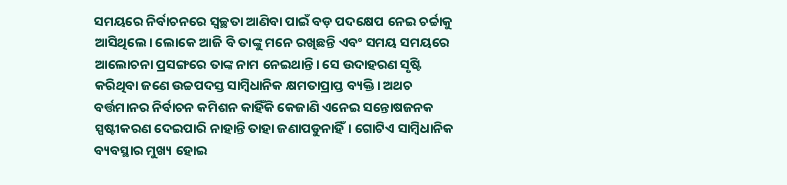ସମୟରେ ନିର୍ବାଚନରେ ସ୍ୱଚ୍ଛତା ଆଣିବା ପାଇଁ ବଡ଼ ପଦକ୍ଷେପ ନେଇ ଚର୍ଚ୍ଚାକୁ ଆସିଥିଲେ। ଲୋକେ ଆଜି ବି ତାଙ୍କୁ ମନେ ରଖିଛନ୍ତି ଏବଂ ସମୟ ସମୟରେ ଆଲୋଚନା ପ୍ରସଙ୍ଗରେ ତାଙ୍କ ନାମ ନେଇଥାନ୍ତି। ସେ ଉଦାହରଣ ସୃଷ୍ଟି କରିଥିବା ଜଣେ ଉଚ୍ଚପଦସ୍ତ ସାମ୍ବିଧାନିକ କ୍ଷମତାପ୍ରାପ୍ତ ବ୍ୟକ୍ତି। ଅଥଚ ବର୍ତ୍ତମାନର ନିର୍ବାଚନ କମିଶନ କାହିଁକି କେଜାଣି ଏନେଇ ସନ୍ତୋଷଜନକ ସ୍ପଷ୍ଟୀକରଣ ଦେଇପାରି ନାହାନ୍ତି ତାହା ଜଣାପଡୁନାହିଁ। ଗୋଟିଏ ସାମ୍ବିଧାନିକ ବ୍ୟବସ୍ଥାର ମୁଖ୍ୟ ହୋଇ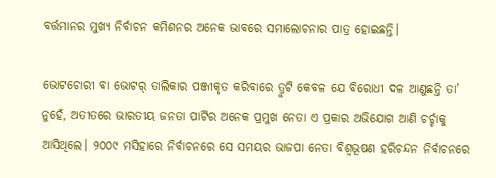ବର୍ତ୍ତମାନର ମୁଖ୍ୟ ନିର୍ବାଚନ କମିଶନର ଅନେକ ଭାବରେ ସମାଲୋଚନାର ପାତ୍ର ହୋଇଛନ୍ତି।

ଭୋଟଚୋରୀ ବା ଭୋଟର୍‍ ତାଲିକାର ପଞ୍ଜୀକୃତ କରିବାରେ ତ୍ରୁଟି କେବଳ ଯେ ବିରୋଧୀ ଦଳ ଆଣୁଛନ୍ତି ତା’ ନୁହେଁ, ଅତୀତରେ ଭାରତୀୟ ଜନତା ପାର୍ଟିର ଅନେକ ପ୍ରମୁଖ ନେତା ଏ ପ୍ରକାର ଅଭିଯୋଗ ଆଣି ଚର୍ଚ୍ଚାକୁ ଆସିଥିଲେ। ୨୦୦୯ ମସିହାରେ ନିର୍ବାଚନରେ ସେ ସମୟର ଭାଜପା ନେତା ବିଶ୍ୱଭୂଷଣ ହରିଚନ୍ଦନ ନିର୍ବାଚନରେ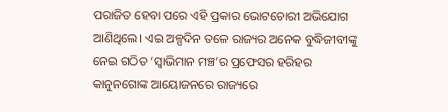ପରାଜିତ ହେବା ପରେ ଏହି ପ୍ରକାର ଭୋଟଚୋରୀ ଅଭିଯୋଗ ଆଣିଥିଲେ। ଏଇ ଅଳ୍ପଦିନ ତଳେ ରାଜ୍ୟର ଅନେକ ବୁଦ୍ଧିଜୀବୀଙ୍କୁ ନେଇ ଗଠିତ ‘ସ୍ୱାଭିମାନ ମଞ୍ଚ’ର ପ୍ରଫେସର ହରିହର କାନୁନଗୋଙ୍କ ଆୟୋଜନରେ ରାଜ୍ୟରେ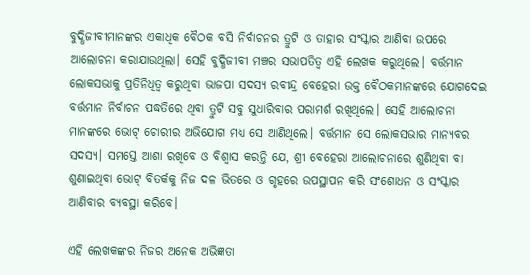ବୁଦ୍ଧିଜୀବୀମାନଙ୍କର ଏକାଧିକ ବୈଠକ ବସି ନିର୍ବାଚନର ତ୍ରୁଟି ଓ ତାହାର ସଂସ୍କାର ଆଣିବା ଉପରେ ଆଲୋଚନା କରାଯାଉଥିଲା। ସେହି ବୁଦ୍ଧିଜୀବୀ ମଞ୍ଚର ସଭାପତିତ୍ୱ ଏହି ଲେଖକ କରୁଥିଲେ। ବର୍ତ୍ତମାନ ଲୋକସଭାକୁ ପ୍ରତିନିଧିତ୍ୱ କରୁଥିବା ଭାଜପା ସଦସ୍ୟ ରବୀନ୍ଦ୍ର ବେହେରା ଉକ୍ତ ବୈଠକମାନଙ୍କରେ ଯୋଗଦେଇ ବର୍ତ୍ତମାନ ନିର୍ବାଚନ ପଦ୍ଧତିରେ ଥିବା ତ୍ରୁଟି ସବୁ ସୁଧାରିବାର ପରାମର୍ଶ ରଖିଥିଲେ। ସେହି ଆଲୋଚନା ମାନଙ୍କରେ ଭୋଟ୍‍ ଚୋରୀର ଅଭିଯୋଗ ମଧ୍ୟ ସେ ଆଣିଥିଲେ। ବର୍ତ୍ତମାନ ସେ ଲୋକସଭାର ମାନ୍ୟବର ସଦସ୍ୟ। ସମସ୍ତେ ଆଶା ରଖିବେ ଓ ବିଶ୍ୱାସ କରନ୍ତି ଯେ, ଶ୍ରୀ ବେହେରା ଆଲୋଚନାରେ ଶୁଣିଥିବା ବା ଶୁଣାଇଥିବା ଭୋଟ୍‍ ବିତର୍କକୁ ନିଜ ଦଳ ଭିତରେ ଓ ଗୃହରେ ଉପସ୍ଥାପନ କରି ସଂଶୋଧନ ଓ ସଂସ୍କାର ଆଣିବାର ବ୍ୟବସ୍ଥା କରିବେ।

ଏହି ଲେଖକଙ୍କର ନିଜର ଅନେକ ଅଭିଜ୍ଞତା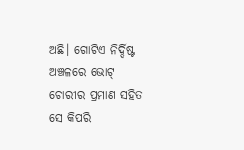ଅଛି। ଗୋଟିଏ ନିର୍ଦ୍ଦିଷ୍ଟ ଅଞ୍ଚଳରେ ଭୋଟ୍‍ ଚୋରୀର ପ୍ରମାଣ ସହିତ ସେ କିପରି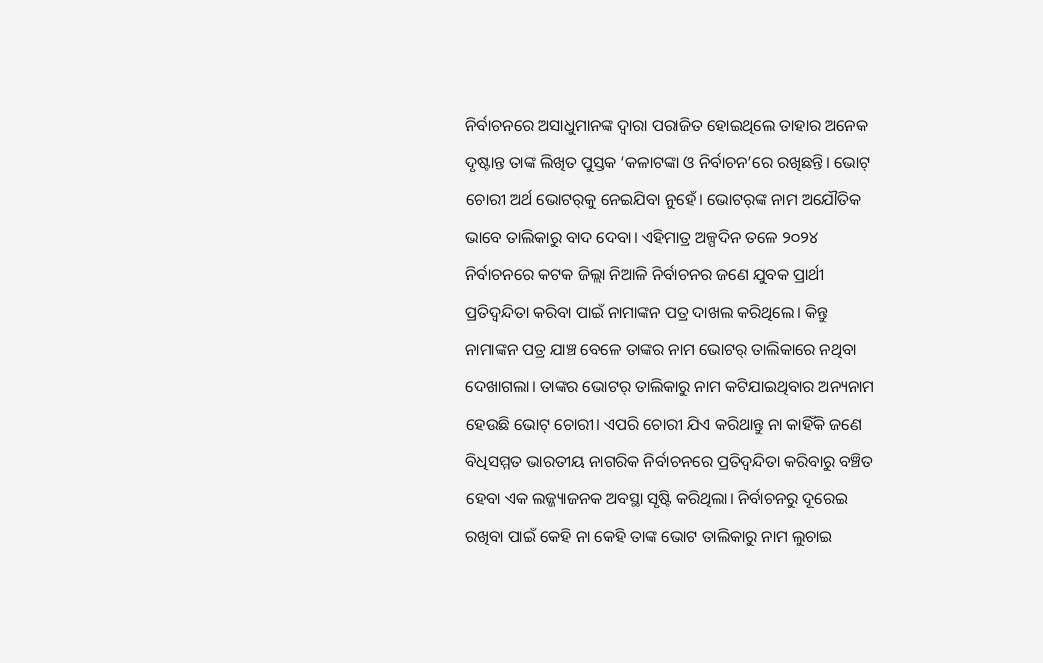ନିର୍ବାଚନରେ ଅସାଧୁମାନଙ୍କ ଦ୍ୱାରା ପରାଜିତ ହୋଇଥିଲେ ତାହାର ଅନେକ ଦୃଷ୍ଟାନ୍ତ ତାଙ୍କ ଲିଖିତ ପୁସ୍ତକ ‘କଳାଟଙ୍କା ଓ ନିର୍ବାଚନ’ରେ ରଖିଛନ୍ତି। ଭୋଟ୍‍ ଚୋରୀ ଅର୍ଥ ଭୋଟର୍‍କୁ ନେଇଯିବା ନୁହେଁ। ଭୋଟର୍‍ଙ୍କ ନାମ ଅଯୌତିକ ଭାବେ ତାଲିକାରୁ ବାଦ ଦେବା। ଏହିମାତ୍ର ଅଳ୍ପଦିନ ତଳେ ୨୦୨୪ ନିର୍ବାଚନରେ କଟକ ଜିଲ୍ଲା ନିଆଳି ନିର୍ବାଚନର ଜଣେ ଯୁବକ ପ୍ରାର୍ଥୀ ପ୍ରତିଦ୍ୱନ୍ଦିତା କରିବା ପାଇଁ ନାମାଙ୍କନ ପତ୍ର ଦାଖଲ କରିଥିଲେ। କିନ୍ତୁ ନାମାଙ୍କନ ପତ୍ର ଯାଞ୍ଚ ବେଳେ ତାଙ୍କର ନାମ ଭୋଟର୍‍ ତାଲିକାରେ ନଥିବା ଦେଖାଗଲା। ତାଙ୍କର ଭୋଟର୍‍ ତାଲିକାରୁ ନାମ କଟିଯାଇଥିବାର ଅନ୍ୟନାମ ହେଉଛି ଭୋଟ୍‍ ଚୋରୀ। ଏପରି ଚୋରୀ ଯିଏ କରିଥାନ୍ତୁ ନା କାହିଁକି ଜଣେ ବିଧିସମ୍ମତ ଭାରତୀୟ ନାଗରିକ ନିର୍ବାଚନରେ ପ୍ରତିଦ୍ୱନ୍ଦିତା କରିବାରୁ ବଞ୍ଚିତ ହେବା ଏକ ଲଜ୍ଜ୍ୟାଜନକ ଅବସ୍ଥା ସୃଷ୍ଟି କରିଥିଲା। ନିର୍ବାଚନରୁ ଦୂରେଇ ରଖିବା ପାଇଁ କେହି ନା କେହି ତାଙ୍କ ଭୋଟ ତାଲିକାରୁ ନାମ ଲୁଚାଇ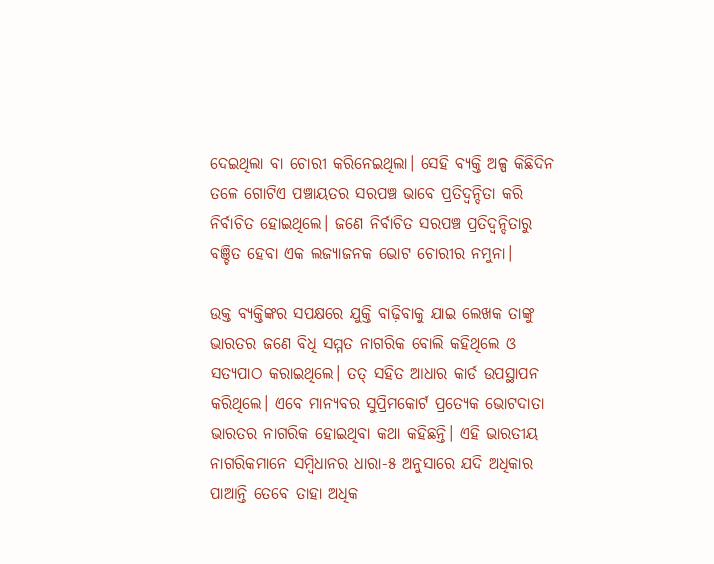ଦେଇଥିଲା ବା ଚୋରୀ କରିନେଇଥିଲା। ସେହି ବ୍ୟକ୍ତି ଅଳ୍ପ କିଛିଦିନ ତଳେ ଗୋଟିଏ ପଞ୍ଚାୟତର ସରପଞ୍ଚ ଭାବେ ପ୍ରତିଦ୍ୱନ୍ଦିତା କରି ନିର୍ବାଚିତ ହୋଇଥିଲେ। ଜଣେ ନିର୍ବାଚିତ ସରପଞ୍ଚ ପ୍ରତିଦ୍ୱନ୍ଦିତାରୁ ବଞ୍ଚିତ ହେବା ଏକ ଲଜ୍ୟାଜନକ ଭୋଟ ଚୋରୀର ନମୁନା।

ଉକ୍ତ ବ୍ୟକ୍ତିଙ୍କର ସପକ୍ଷରେ ଯୁକ୍ତି ବାଢ଼ିବାକୁ ଯାଇ ଲେଖକ ତାଙ୍କୁ ଭାରତର ଜଣେ ବିଧି ସମ୍ମତ ନାଗରିକ ବୋଲି କହିଥିଲେ ଓ ସତ୍ୟପାଠ କରାଇଥିଲେ। ତତ୍‍ ସହିତ ଆଧାର କାର୍ଡ ଉପସ୍ଥାପନ କରିଥିଲେ। ଏବେ ମାନ୍ୟବର ସୁପ୍ରିମକୋର୍ଟ ପ୍ରତ୍ୟେକ ଭୋଟଦାତା ଭାରତର ନାଗରିକ ହୋଇଥିବା କଥା କହିଛନ୍ତି। ଏହି ଭାରତୀୟ ନାଗରିକମାନେ ସମ୍ବିଧାନର ଧାରା-୫ ଅନୁସାରେ ଯଦି ଅଧିକାର ପାଆନ୍ତି ତେବେ ତାହା ଅଧିକ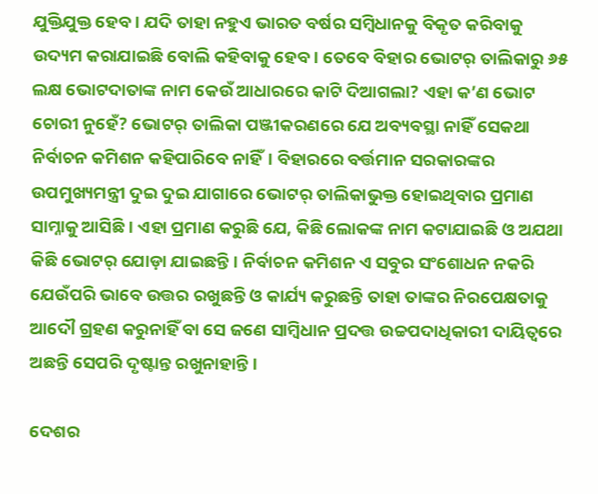ଯୁକ୍ତିଯୁକ୍ତ ହେବ। ଯଦି ତାହା ନହୁଏ ଭାରତ ବର୍ଷର ସମ୍ବିଧାନକୁ ବିକୃତ କରିବାକୁ ଉଦ୍ୟମ କରାଯାଇଛି ବୋଲି କହିବାକୁ ହେବ। ତେବେ ବିହାର ଭୋଟର୍‍ ତାଲିକାରୁ ୬୫ ଲକ୍ଷ ଭୋଟଦାତାଙ୍କ ନାମ କେଉଁ ଆଧାରରେ କାଟି ଦିଆଗଲା? ଏହା କ’ଣ ଭୋଟ ଚୋରୀ ନୁହେଁ? ଭୋଟର୍‍ ତାଲିକା ପଞ୍ଜୀକରଣରେ ଯେ ଅବ୍ୟବସ୍ଥା ନାହିଁ ସେକଥା ନିର୍ବାଚନ କମିଶନ କହିପାରିବେ ନାହିଁ। ବିହାରରେ ବର୍ତ୍ତମାନ ସରକାରଙ୍କର ଉପମୁଖ୍ୟମନ୍ତ୍ରୀ ଦୁଇ ଦୁଇ ଯାଗାରେ ଭୋଟର୍‍ ତାଲିକାଭୁକ୍ତ ହୋଇଥିବାର ପ୍ରମାଣ ସାମ୍ନାକୁ ଆସିଛି। ଏହା ପ୍ରମାଣ କରୁଛି ଯେ, କିଛି ଲୋକଙ୍କ ନାମ କଟାଯାଇଛି ଓ ଅଯଥା କିଛି ଭୋଟର୍‍ ଯୋଡ଼ା ଯାଇଛନ୍ତି। ନିର୍ବାଚନ କମିଶନ ଏ ସବୁର ସଂଶୋଧନ ନକରି ଯେଉଁପରି ଭାବେ ଉତ୍ତର ରଖୁଛନ୍ତି ଓ କାର୍ଯ୍ୟ କରୁଛନ୍ତି ତାହା ତାଙ୍କର ନିରପେକ୍ଷତାକୁ ଆଦୌ ଗ୍ରହଣ କରୁନାହିଁ ବା ସେ ଜଣେ ସାମ୍ବିଧାନ ପ୍ରଦତ୍ତ ଉଚ୍ଚପଦାଧିକାରୀ ଦାୟିତ୍ୱରେ ଅଛନ୍ତି ସେପରି ଦୃଷ୍ଟାନ୍ତ ରଖୁନାହାନ୍ତି।

ଦେଶର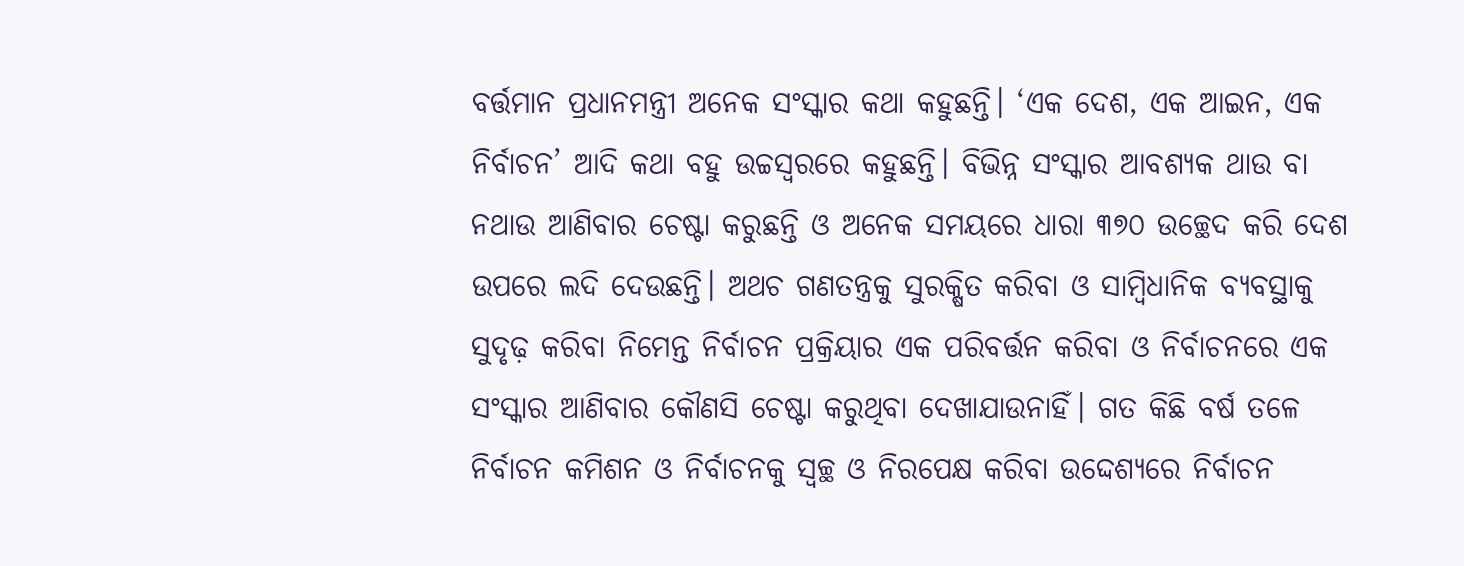ବର୍ତ୍ତମାନ ପ୍ରଧାନମନ୍ତ୍ରୀ ଅନେକ ସଂସ୍କାର କଥା କହୁଛନ୍ତି। ‘ଏକ ଦେଶ, ଏକ ଆଇନ, ଏକ ନିର୍ବାଚନ’ ଆଦି କଥା ବହୁ ଉଚ୍ଚସ୍ୱରରେ କହୁଛନ୍ତି। ବିଭିନ୍ନ ସଂସ୍କାର ଆବଶ୍ୟକ ଥାଉ ବା ନଥାଉ ଆଣିବାର ଚେଷ୍ଟା କରୁଛନ୍ତି ଓ ଅନେକ ସମୟରେ ଧାରା ୩୭୦ ଉଚ୍ଛେଦ କରି ଦେଶ ଉପରେ ଲଦି ଦେଉଛନ୍ତି। ଅଥଚ ଗଣତନ୍ତ୍ରକୁ ସୁରକ୍ଷିତ କରିବା ଓ ସାମ୍ବିଧାନିକ ବ୍ୟବସ୍ଥାକୁ ସୁଦୃଢ଼ କରିବା ନିମେନ୍ତ ନିର୍ବାଚନ ପ୍ରକ୍ରିୟାର ଏକ ପରିବର୍ତ୍ତନ କରିବା ଓ ନିର୍ବାଚନରେ ଏକ ସଂସ୍କାର ଆଣିବାର କୌଣସି ଚେଷ୍ଟା କରୁଥିବା ଦେଖାଯାଉନାହିଁ। ଗତ କିଛି ବର୍ଷ ତଳେ ନିର୍ବାଚନ କମିଶନ ଓ ନିର୍ବାଚନକୁ ସ୍ୱଚ୍ଛ ଓ ନିରପେକ୍ଷ କରିବା ଉଦ୍ଦେଶ୍ୟରେ ନିର୍ବାଚନ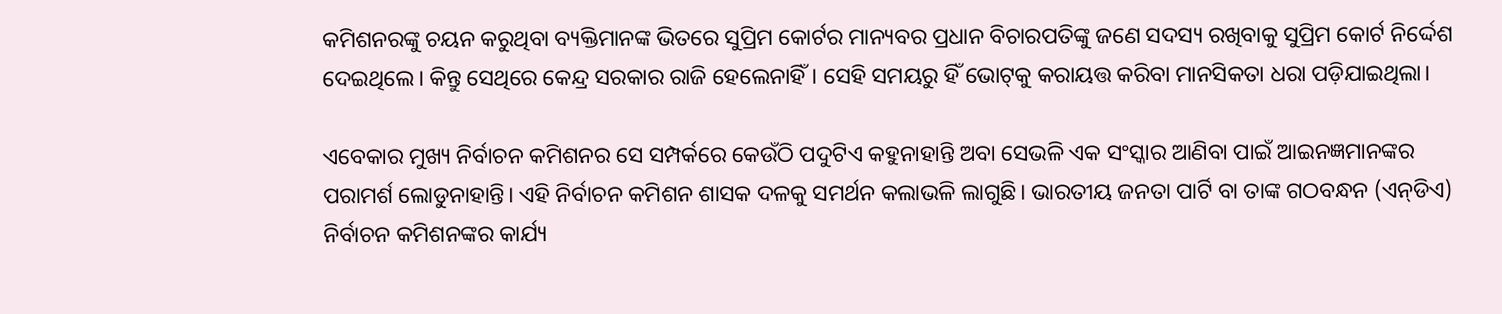କମିଶନରଙ୍କୁ ଚୟନ କରୁଥିବା ବ୍ୟକ୍ତିମାନଙ୍କ ଭିତରେ ସୁପ୍ରିମ କୋର୍ଟର ମାନ୍ୟବର ପ୍ରଧାନ ବିଚାରପତିଙ୍କୁ ଜଣେ ସଦସ୍ୟ ରଖିବାକୁ ସୁପ୍ରିମ କୋର୍ଟ ନିର୍ଦ୍ଦେଶ ଦେଇଥିଲେ। କିନ୍ତୁ ସେଥିରେ କେନ୍ଦ୍ର ସରକାର ରାଜି ହେଲେନାହିଁ। ସେହି ସମୟରୁ ହିଁ ଭୋଟ୍‍କୁ କରାୟତ୍ତ କରିବା ମାନସିକତା ଧରା ପଡ଼ିଯାଇଥିଲା।

ଏବେକାର ମୁଖ୍ୟ ନିର୍ବାଚନ କମିଶନର ସେ ସମ୍ପର୍କରେ କେଉଁଠି ପଦୁଟିଏ କହୁନାହାନ୍ତି ଅବା ସେଭଳି ଏକ ସଂସ୍କାର ଆଣିବା ପାଇଁ ଆଇନଜ୍ଞମାନଙ୍କର ପରାମର୍ଶ ଲୋଡୁନାହାନ୍ତି। ଏହି ନିର୍ବାଚନ କମିଶନ ଶାସକ ଦଳକୁ ସମର୍ଥନ କଲାଭଳି ଲାଗୁଛି। ଭାରତୀୟ ଜନତା ପାର୍ଟି ବା ତାଙ୍କ ଗଠବନ୍ଧନ (ଏନ୍‍ଡିଏ) ନିର୍ବାଚନ କମିଶନଙ୍କର କାର୍ଯ୍ୟ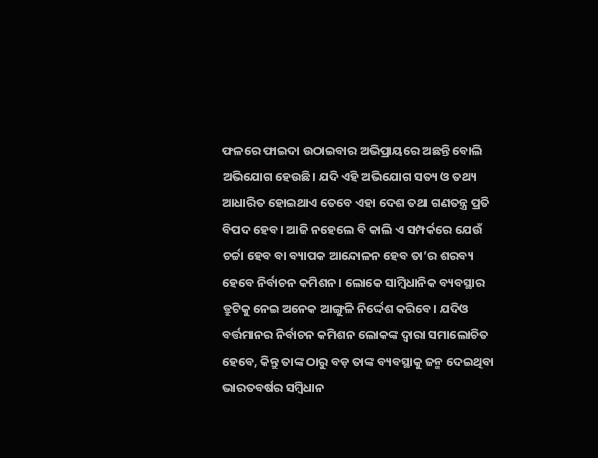ଫଳରେ ଫାଇଦା ଉଠାଇବାର ଅଭିପ୍ରାୟରେ ଅଛନ୍ତି ବୋଲି ଅଭିଯୋଗ ହେଉଛି। ଯଦି ଏହି ଅଭିଯୋଗ ସତ୍ୟ ଓ ତଥ୍ୟ ଆଧାରିତ ହୋଇଥାଏ ତେବେ ଏହା ଦେଶ ତଥା ଗଣତନ୍ତ୍ର ପ୍ରତି ବିପଦ ହେବ। ଆଜି ନହେଲେ ବି କାଲି ଏ ସମ୍ପର୍କରେ ଯେଉଁ ଚର୍ଚ୍ଚା ହେବ ବା ବ୍ୟାପକ ଆନ୍ଦୋଳନ ହେବ ତା’ର ଶରବ୍ୟ ହେବେ ନିର୍ବାଚନ କମିଶନ। ଲୋକେ ସାମ୍ବିଧାନିକ ବ୍ୟବସ୍ଥାର ତ୍ରୁଟିକୁ ନେଇ ଅନେକ ଆଙ୍ଗୁଳି ନିର୍ଦ୍ଦେଶ କରିବେ। ଯଦିଓ ବର୍ତ୍ତମାନର ନିର୍ବାଚନ କମିଶନ ଲୋକଙ୍କ ଦ୍ୱାରା ସମାଲୋଚିତ ହେବେ, କିନ୍ତୁ ତାଙ୍କ ଠାରୁ ବଡ଼ ତାଙ୍କ ବ୍ୟବସ୍ଥାକୁ ଜନ୍ମ ଦେଇଥିବା ଭାରତବର୍ଷର ସମ୍ବିଧାନ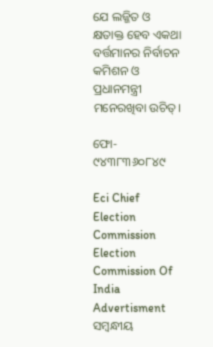ଯେ ଲଜ୍ଜିତ ଓ କ୍ଷତାକ୍ତ ହେବ ଏକଥା ବର୍ତ୍ତମାନର ନିର୍ବାଚନ କମିଶନ ଓ ପ୍ରଧାନମନ୍ତ୍ରୀ ମନେରଖିବା ଉଚିତ୍‍।

ଫୋ- ୯୪୩୮୩୬୦୮୪୯

Eci Chief Election Commission Election Commission Of India
Advertisment
ସମ୍ବନ୍ଧୀୟ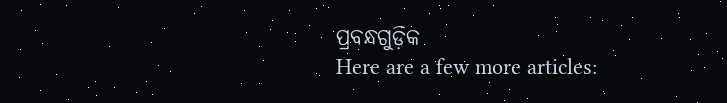ପ୍ରବନ୍ଧଗୁଡ଼ିକ
Here are a few more articles: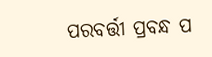ପରବର୍ତ୍ତୀ ପ୍ରବନ୍ଧ ପ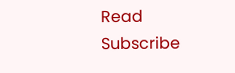Read
Subscribe